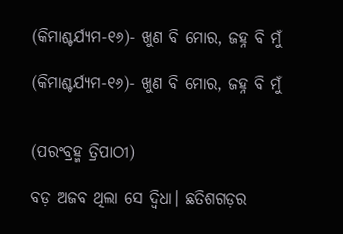(କିମାଶ୍ଚର୍ଯ୍ୟମ-୧୬)- ଖୁଣ ବି ମୋର, ଜହ୍ନ ବି ମୁଁ

(କିମାଶ୍ଚର୍ଯ୍ୟମ-୧୬)- ଖୁଣ ବି ମୋର, ଜହ୍ନ ବି ମୁଁ


(ପରଂବ୍ରହ୍ମ ତ୍ରିପାଠୀ)

ବଡ଼ ଅଜବ ଥିଲା ସେ ଦ୍ଵିଧା। ଛତିଶଗଡ଼ର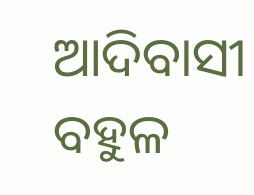ଆଦିବାସୀ ବହୁଳ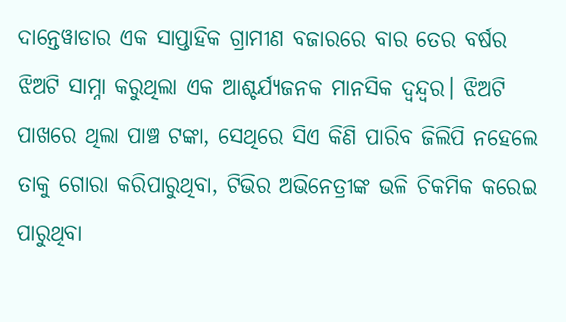ଦାନ୍ତେୱାଡାର ଏକ ସାପ୍ତାହିକ ଗ୍ରାମୀଣ ବଜାରରେ ବାର ତେର ବର୍ଷର ଝିଅଟି ସାମ୍ନା କରୁଥିଲା ଏକ ଆଶ୍ଚର୍ଯ୍ୟଜନକ ମାନସିକ ଦ୍ୱନ୍ଦ୍ୱର। ଝିଅଟି ପାଖରେ ଥିଲା ପାଞ୍ଚ ଟଙ୍କା, ସେଥିରେ ସିଏ କିଣି ପାରିବ ଜିଲିପି ନହେଲେ ତାକୁ ଗୋରା କରିପାରୁଥିବା, ଟିଭିର ଅଭିନେତ୍ରୀଙ୍କ ଭଳି ଚିକମିକ କରେଇ ପାରୁଥିବା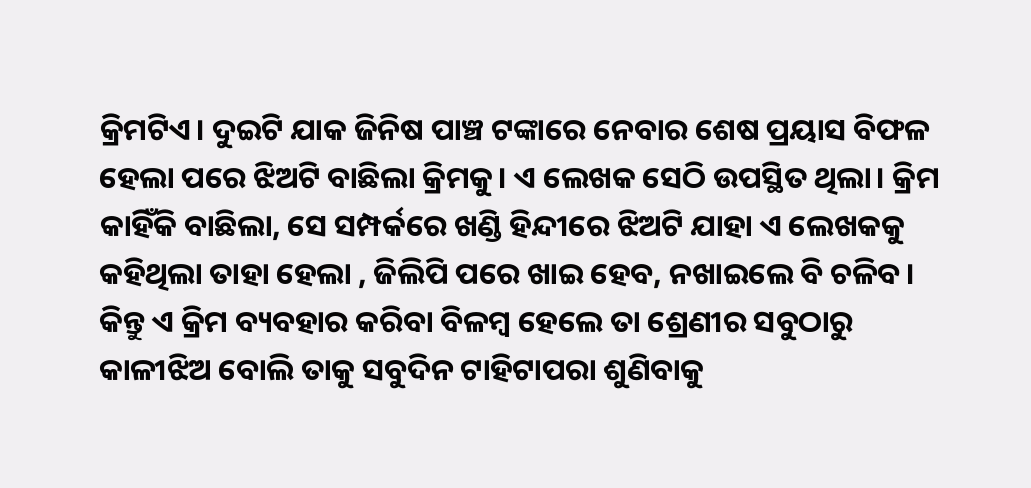କ୍ରିମଟିଏ। ଦୁଇଟି ଯାକ ଜିନିଷ ପାଞ୍ଚ ଟଙ୍କାରେ ନେବାର ଶେଷ ପ୍ରୟାସ ବିଫଳ ହେଲା ପରେ ଝିଅଟି ବାଛିଲା କ୍ରିମକୁ। ଏ ଲେଖକ ସେଠି ଉପସ୍ଥିତ ଥିଲା। କ୍ରିମ କାହିଁକି ବାଛିଲା, ସେ ସମ୍ପର୍କରେ ଖଣ୍ଡି ହିନ୍ଦୀରେ ଝିଅଟି ଯାହା ଏ ଲେଖକକୁ କହିଥିଲା ତାହା ହେଲା , ଜିଲିପି ପରେ ଖାଇ ହେବ, ନଖାଇଲେ ବି ଚଳିବ। କିନ୍ତୁ ଏ କ୍ରିମ ବ୍ୟବହାର କରିବା ବିଳମ୍ବ ହେଲେ ତା ଶ୍ରେଣୀର ସବୁଠାରୁ କାଳୀଝିଅ ବୋଲି ତାକୁ ସବୁଦିନ ଟାହିଟାପରା ଶୁଣିବାକୁ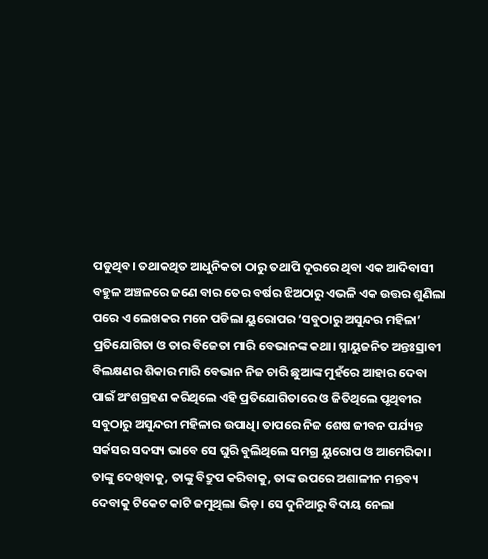ପଡୁଥିବ। ତଥାକଥିତ ଆଧୁନିକତା ଠାରୁ ତଥାପି ଦୂରରେ ଥିବା ଏକ ଆଦିବାସୀ ବହୁଳ ଅଞ୍ଚଳରେ ଜଣେ ବାର ତେର ବର୍ଷର ଝିଅଠାରୁ ଏଭଳି ଏକ ଉତ୍ତର ଶୁଣିଲା ପରେ ଏ ଲେଖକର ମନେ ପଡିଲା ୟୁରୋପର ‘ସବୁଠାରୁ ଅସୁନ୍ଦର ମହିଳା’ ପ୍ରତିଯୋଗିତା ଓ ତାର ବିଜେତା ମାରି ବେଭାନଙ୍କ କଥା। ସ୍ନାୟୁଜନିତ ଅନ୍ତଃସ୍ରାବୀ ବିଲକ୍ଷଣର ଶିକାର ମାରି ବେଭାନ ନିଜ ଚାରି ଛୁଆଙ୍କ ମୁହଁରେ ଆହାର ଦେବା ପାଇଁ ଅଂଶଗ୍ରହଣ କରିଥିଲେ ଏହି ପ୍ରତିଯୋଗିତାରେ ଓ ଜିତିଥିଲେ ପୃଥିବୀର ସବୁଠାରୁ ଅସୁନ୍ଦରୀ ମହିଳାର ଉପାଧି। ତାପରେ ନିଜ ଶେଷ ଜୀବନ ପର୍ଯ୍ୟନ୍ତ ସର୍କସର ସଦସ୍ୟ ଭାବେ ସେ ଘୁରି ବୁଲିଥିଲେ ସମଗ୍ର ୟୁରୋପ ଓ ଆମେରିକା। ତାଙ୍କୁ ଦେଖିବାକୁ, ତାଙ୍କୁ ବିଦ୍ରୁପ କରିବାକୁ, ତାଙ୍କ ଉପରେ ଅଶାଳୀନ ମନ୍ତବ୍ୟ ଦେବାକୁ ଟିକେଟ କାଟି ଜମୁଥିଲା ଭିଡ଼। ସେ ଦୁନିଆରୁ ବିଦାୟ ନେଲା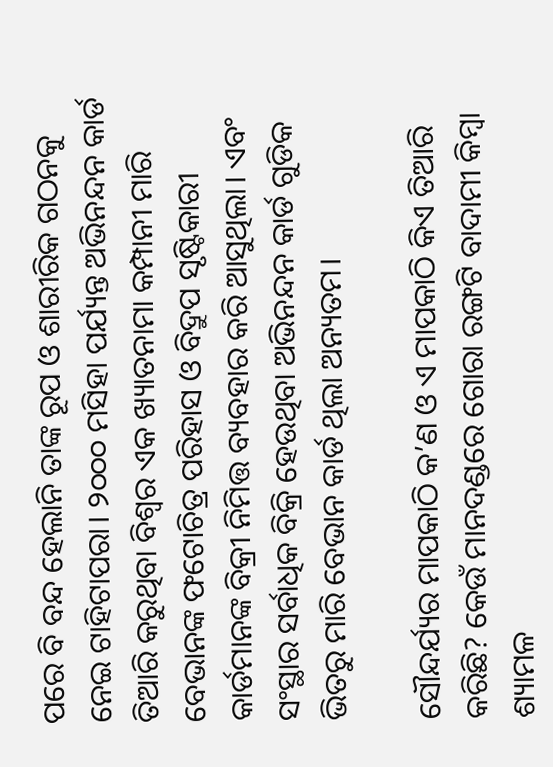ପରେ ବି ବନ୍ଦ ହେଲାନି ତାଙ୍କ ରୂପ ଓ ଶାରୀରିକ ଗଠନକୁ ନେଇ ଟାହିଟାପରା। ୨୦୦୦ ମସିହା ପର୍ଯ୍ୟନ୍ତ ଅଭିନନ୍ଦନ କାର୍ଡ ତିଆରି କରୁଥିବା ବିଶ୍ବର ଏକ ଖ୍ୟାତନାମା କମ୍ପାନୀ ମାରି ବେଭାନଙ୍କ ଫଟୋଚିତ୍ର ପରିହାସ ଓ ବିଦ୍ରୁପ ସୃଷ୍ଟିକାରୀ କାର୍ଡମାନଙ୍କ ବିକ୍ରୀ ନିମିତ୍ତ ବ୍ୟବହାର କରି ଆସୁଥିଲା। ଏବଂ ସଂସ୍ଥାର ସର୍ବାଧିକ ବିକ୍ରି ହେଉଥିବା ଅଭିନନ୍ଦନ କାର୍ଡ ଗୁଡିକ ଭିତରୁ ମାରି ବେଭାନ କାର୍ଡ ଥିଲା ଅନ୍ୟତମ।

ସୌନ୍ଦର୍ଯ୍ୟର ମାପକାଠି କ’ଣ ଓ ଏ ମାପକାଠି କିଏ ତିଆରି କରିଛି? କେଉଁ ମାନଦଣ୍ଡରେ ଗୋରା ରଙ୍ଗଟି ବାଦାମୀ କିମ୍ବା ଶ୍ୟାମଳ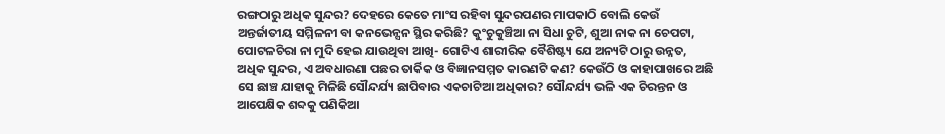ରଙ୍ଗଠାରୁ ଅଧିକ ସୁନ୍ଦର? ଦେହରେ କେତେ ମାଂସ ରହିବା ସୁନ୍ଦରପଣର ମାପକାଠି ବୋଲି କେଉଁ ଅନ୍ତର୍ଜାତୀୟ ସମ୍ମିଳନୀ ବା କନଭେନ୍ସନ ସ୍ଥିର କରିଛି? କୁଂଚୁକୁଞ୍ଚିଆ ନା ସିଧା ଚୁଟି, ଶୁଆ ନାକ ନା ଚେପଟା, ପୋଟଳଚିରା ନା ମୁଦି ହେଇ ଯାଉଥିବା ଆଖି- ଗୋଟିଏ ଶାରୀରିକ ବୈଶିଷ୍ଟ୍ୟ ଯେ ଅନ୍ୟଟି ଠାରୁ ଉନ୍ନତ, ଅଧିକ ସୁନ୍ଦର, ଏ ଅବଧାରଣା ପଛର ତାର୍କିକ ଓ ବିଜ୍ଞାନସମ୍ମତ କାରଣଟି କଣ? କେଉଁଠି ଓ କାହାପାଖରେ ଅଛି ସେ ଛାଞ୍ଚ ଯାହାକୁ ମିଳିଛି ସୌନ୍ଦର୍ଯ୍ୟ ଛାପିବାର ଏକଚାଟିଆ ଅଧିକାର? ସୌନ୍ଦର୍ଯ୍ୟ ଭଳି ଏକ ଚିରନ୍ତନ ଓ ଆପେକ୍ଷିକ ଶବ୍ଦକୁ ପଣିକିଆ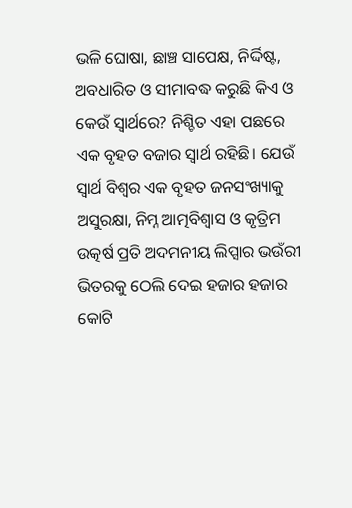ଭଳି ଘୋଷା, ଛାଞ୍ଚ ସାପେକ୍ଷ, ନିର୍ଦ୍ଦିଷ୍ଟ, ଅବଧାରିତ ଓ ସୀମାବଦ୍ଧ କରୁଛି କିଏ ଓ କେଉଁ ସ୍ୱାର୍ଥରେ? ନିଶ୍ଚିତ ଏହା ପଛରେ ଏକ ବୃହତ ବଜାର ସ୍ୱାର୍ଥ ରହିଛି। ଯେଉଁ ସ୍ବାର୍ଥ ବିଶ୍ଵର ଏକ ବୃହତ ଜନସଂଖ୍ୟାକୁ ଅସୁରକ୍ଷା, ନିମ୍ନ ଆତ୍ମବିଶ୍ୱାସ ଓ କୃତ୍ରିମ ଉତ୍କର୍ଷ ପ୍ରତି ଅଦମନୀୟ ଲିପ୍ସାର ଭଉଁରୀ ଭିତରକୁ ଠେଲି ଦେଇ ହଜାର ହଜାର କୋଟି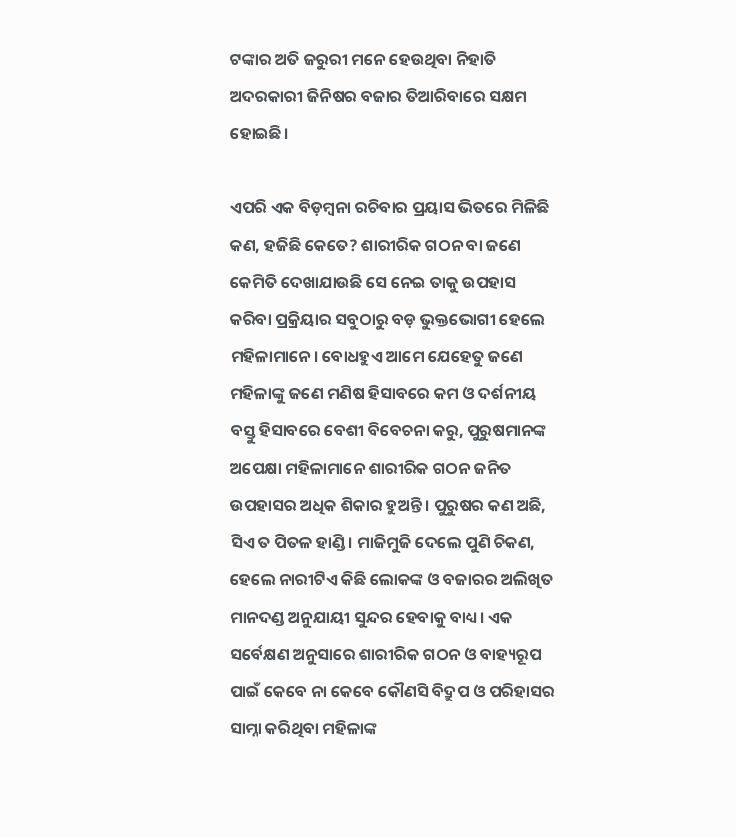ଟଙ୍କାର ଅତି ଜରୁରୀ ମନେ ହେଉଥିବା ନିହାତି ଅଦରକାରୀ ଜିନିଷର ବଜାର ତିଆରିବାରେ ସକ୍ଷମ ହୋଇଛି।

ଏପରି ଏକ ବିଡ଼ମ୍ବନା ରଚିବାର ପ୍ରୟାସ ଭିତରେ ମିଳିଛି କଣ, ହଜିଛି କେତେ? ଶାରୀରିକ ଗଠନ ବା ଜଣେ କେମିତି ଦେଖାଯାଉଛି ସେ ନେଇ ତାକୁ ଉପହାସ କରିବା ପ୍ରକ୍ରିୟାର ସବୁଠାରୁ ବଡ଼ ଭୁକ୍ତଭୋଗୀ ହେଲେ ମହିଳାମାନେ। ବୋଧହୁଏ ଆମେ ଯେହେତୁ ଜଣେ ମହିଳାଙ୍କୁ ଜଣେ ମଣିଷ ହିସାବରେ କମ ଓ ଦର୍ଶନୀୟ ବସ୍ତୁ ହିସାବରେ ବେଶୀ ବିବେଚନା କରୁ, ପୁରୁଷମାନଙ୍କ ଅପେକ୍ଷା ମହିଳାମାନେ ଶାରୀରିକ ଗଠନ ଜନିତ ଉପହାସର ଅଧିକ ଶିକାର ହୁଅନ୍ତି। ପୁରୁଷର କଣ ଅଛି, ସିଏ ତ ପିତଳ ହାଣ୍ଡି। ମାଜିମୁଜି ଦେଲେ ପୁଣି ଚିକଣ, ହେଲେ ନାରୀଟିଏ କିଛି ଲୋକଙ୍କ ଓ ବଜାରର ଅଲିଖିତ ମାନଦଣ୍ଡ ଅନୁଯାୟୀ ସୁନ୍ଦର ହେବାକୁ ବାଧ୍ୟ। ଏକ ସର୍ବେକ୍ଷଣ ଅନୁସାରେ ଶାରୀରିକ ଗଠନ ଓ ବାହ୍ୟରୂପ ପାଇଁ କେବେ ନା କେବେ କୌଣସି ବିଦ୍ରୁପ ଓ ପରିହାସର ସାମ୍ନା କରିଥିବା ମହିଳାଙ୍କ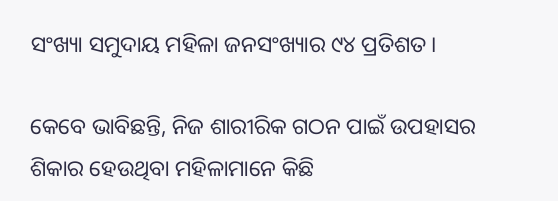ସଂଖ୍ୟା ସମୁଦାୟ ମହିଳା ଜନସଂଖ୍ୟାର ୯୪ ପ୍ରତିଶତ।

କେବେ ଭାବିଛନ୍ତି, ନିଜ ଶାରୀରିକ ଗଠନ ପାଇଁ ଉପହାସର ଶିକାର ହେଉଥିବା ମହିଳାମାନେ କିଛି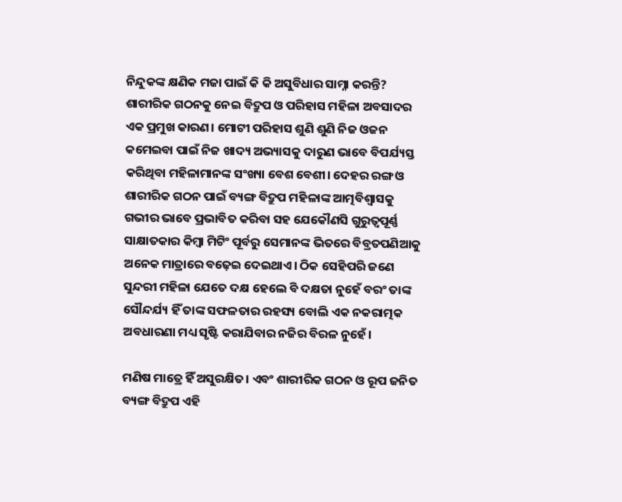ନିନ୍ଦୁକଙ୍କ କ୍ଷଣିକ ମଜା ପାଇଁ କି କି ଅସୁବିଧାର ସାମ୍ନା କରନ୍ତି? ଶାରୀରିକ ଗଠନକୁ ନେଇ ବିଦ୍ରୁପ ଓ ପରିହାସ ମହିଳା ଅବସାଦର ଏକ ପ୍ରମୁଖ କାରଣ। ମୋଟୀ ପରିହାସ ଶୁଣି ଶୁଣି ନିଜ ଓଜନ କମେଇବା ପାଇଁ ନିଜ ଖାଦ୍ୟ ଅଭ୍ୟାସକୁ ଦାରୁଣ ଭାବେ ବିପର୍ଯ୍ୟସ୍ତ କରିଥିବା ମହିଳାମାନଙ୍କ ସଂଖ୍ୟା ବେଶ ବେଶୀ। ଦେହର ରଙ୍ଗ ଓ ଶାରୀରିକ ଗଠନ ପାଇଁ ବ୍ୟଙ୍ଗ ବିଦ୍ରୁପ ମହିଳାଙ୍କ ଆତ୍ମବିଶ୍ୱାସକୁ ଗଭୀର ଭାବେ ପ୍ରଭାବିତ କରିବା ସହ ଯେକୌଣସି ଗୁରୁତ୍ୱପୂର୍ଣ୍ଣ ସାକ୍ଷାତକାର କିମ୍ବା ମିଟିଂ ପୂର୍ବରୁ ସେମାନଙ୍କ ଭିତରେ ବିବ୍ରତପଣିଆକୁ ଅନେକ ମାତ୍ରାରେ ବଢ଼େଇ ଦେଇଥାଏ। ଠିକ ସେହିପରି ଜଣେ ସୁନ୍ଦରୀ ମହିଳା ଯେତେ ଦକ୍ଷ ହେଲେ ବି ଦକ୍ଷତା ନୁହେଁ ବରଂ ତାଙ୍କ ସୌନ୍ଦର୍ଯ୍ୟ ହିଁ ତାଙ୍କ ସଫଳତାର ରହସ୍ୟ ବୋଲି ଏକ ନକରାତ୍ମକ ଅବଧାରଣା ମଧ୍ୟ ସୃଷ୍ଟି କରାଯିବାର ନଜିର ବିରଳ ନୁହେଁ।

ମଣିଷ ମାତ୍ରେ ହିଁ ଅସୁରକ୍ଷିତ। ଏବଂ ଶାରୀରିକ ଗଠନ ଓ ରୂପ ଜନିତ ବ୍ୟଙ୍ଗ ବିଦ୍ରୁପ ଏହି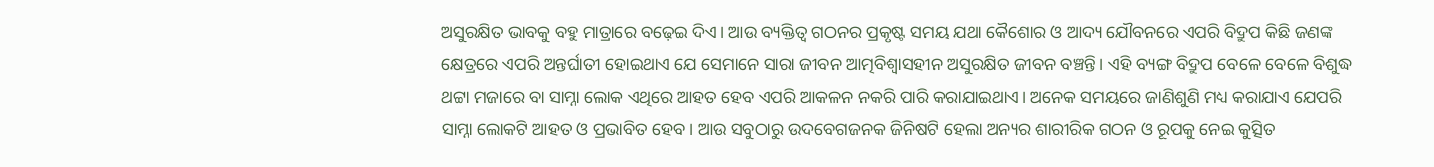ଅସୁରକ୍ଷିତ ଭାବକୁ ବହୁ ମାତ୍ରାରେ ବଢ଼େଇ ଦିଏ। ଆଉ ବ୍ୟକ୍ତିତ୍ୱ ଗଠନର ପ୍ରକୃଷ୍ଟ ସମୟ ଯଥା କୈଶୋର ଓ ଆଦ୍ୟ ଯୌବନରେ ଏପରି ବିଦ୍ରୁପ କିଛି ଜଣଙ୍କ କ୍ଷେତ୍ରରେ ଏପରି ଅନ୍ତର୍ଘାତୀ ହୋଇଥାଏ ଯେ ସେମାନେ ସାରା ଜୀବନ ଆତ୍ମବିଶ୍ୱାସହୀନ ଅସୁରକ୍ଷିତ ଜୀବନ ବଞ୍ଚନ୍ତି। ଏହି ବ୍ୟଙ୍ଗ ବିଦ୍ରୁପ ବେଳେ ବେଳେ ବିଶୁଦ୍ଧ ଥଟ୍ଟା ମଜାରେ ବା ସାମ୍ନା ଲୋକ ଏଥିରେ ଆହତ ହେବ ଏପରି ଆକଳନ ନକରି ପାରି କରାଯାଇଥାଏ। ଅନେକ ସମୟରେ ଜାଣିଶୁଣି ମଧ୍ୟ କରାଯାଏ ଯେପରି ସାମ୍ନା ଲୋକଟି ଆହତ ଓ ପ୍ରଭାବିତ ହେବ। ଆଉ ସବୁଠାରୁ ଉଦବେଗଜନକ ଜିନିଷଟି ହେଲା ଅନ୍ୟର ଶାରୀରିକ ଗଠନ ଓ ରୂପକୁ ନେଇ କୁତ୍ସିତ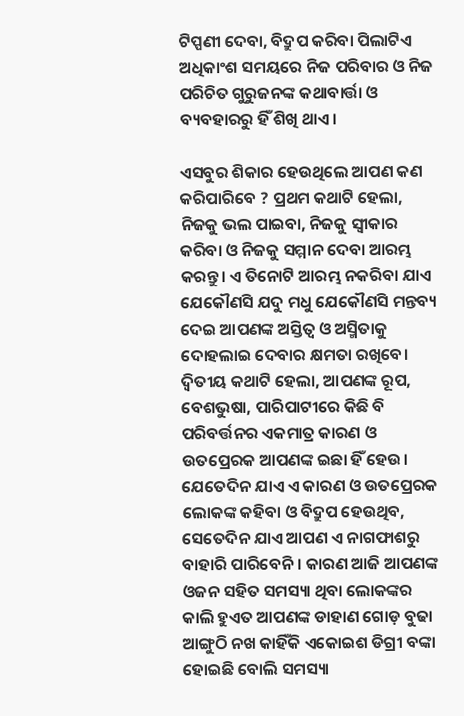ଟିପ୍ପଣୀ ଦେବା, ବିଦ୍ରୁପ କରିବା ପିଲାଟିଏ ଅଧିକାଂଶ ସମୟରେ ନିଜ ପରିବାର ଓ ନିଜ ପରିଚିତ ଗୁରୁଜନଙ୍କ କଥାବାର୍ତ୍ତା ଓ ବ୍ୟବହାରରୁ ହିଁ ଶିଖି ଥାଏ।

ଏସବୁର ଶିକାର ହେଉଥିଲେ ଆପଣ କଣ କରିପାରିବେ ? ପ୍ରଥମ କଥାଟି ହେଲା, ନିଜକୁ ଭଲ ପାଇବା, ନିଜକୁ ସ୍ୱୀକାର କରିବା ଓ ନିଜକୁ ସମ୍ମାନ ଦେବା ଆରମ୍ଭ କରନ୍ତୁ। ଏ ତିନୋଟି ଆରମ୍ଭ ନକରିବା ଯାଏ ଯେକୌଣସି ଯଦୁ ମଧୁ ଯେକୌଣସି ମନ୍ତବ୍ୟ ଦେଇ ଆପଣଙ୍କ ଅସ୍ତିତ୍ୱ ଓ ଅସ୍ମିତାକୁ ଦୋହଲାଇ ଦେବାର କ୍ଷମତା ରଖିବେ। ଦ୍ଵିତୀୟ କଥାଟି ହେଲା, ଆପଣଙ୍କ ରୂପ, ବେଶଭୁଷା, ପାରିପାଟୀରେ କିଛି ବି ପରିବର୍ତ୍ତନର ଏକମାତ୍ର କାରଣ ଓ ଉତପ୍ରେରକ ଆପଣଙ୍କ ଇଛା ହିଁ ହେଉ। ଯେତେଦିନ ଯାଏ ଏ କାରଣ ଓ ଉତପ୍ରେରକ ଲୋକଙ୍କ କହିବା ଓ ବିଦ୍ରୁପ ହେଉଥିବ, ସେତେଦିନ ଯାଏ ଆପଣ ଏ ନାଗଫାଶରୁ ବାହାରି ପାରିବେନି। କାରଣ ଆଜି ଆପଣଙ୍କ ଓଜନ ସହିତ ସମସ୍ୟା ଥିବା ଲୋକଙ୍କର କାଲି ହୁଏତ ଆପଣଙ୍କ ଡାହାଣ ଗୋଡ଼ ବୁଢା ଆଙ୍ଗୁଠି ନଖ କାହିଁକି ଏକୋଇଶ ଡିଗ୍ରୀ ବଙ୍କା ହୋଇଛି ବୋଲି ସମସ୍ୟା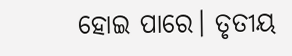ହୋଇ ପାରେ। ତୃତୀୟ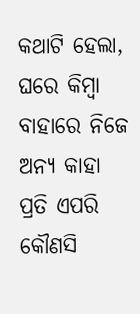କଥାଟି ହେଲା, ଘରେ କିମ୍ବା ବାହାରେ ନିଜେ ଅନ୍ୟ କାହା ପ୍ରତି ଏପରି କୌଣସି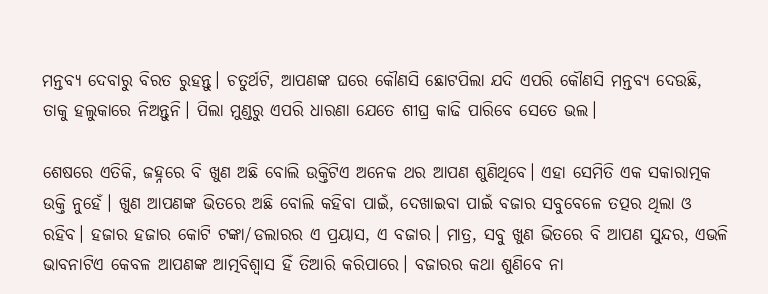ମନ୍ତବ୍ୟ ଦେବାରୁ ବିରତ ରୁହନ୍ତୁ। ଚତୁର୍ଥଟି, ଆପଣଙ୍କ ଘରେ କୌଣସି ଛୋଟପିଲା ଯଦି ଏପରି କୌଣସି ମନ୍ତବ୍ୟ ଦେଉଛି, ତାକୁ ହଲୁକାରେ ନିଅନ୍ତୁନି। ପିଲା ମୁଣ୍ଡରୁ ଏପରି ଧାରଣା ଯେତେ ଶୀଘ୍ର କାଢି ପାରିବେ ସେତେ ଭଲ।

ଶେଷରେ ଏତିକି, ଜହ୍ନରେ ବି ଖୁଣ ଅଛି ବୋଲି ଉକ୍ତିଟିଏ ଅନେକ ଥର ଆପଣ ଶୁଣିଥିବେ। ଏହା ସେମିତି ଏକ ସକାରାତ୍ମକ ଉକ୍ତି ନୁହେଁ। ଖୁଣ ଆପଣଙ୍କ ଭିତରେ ଅଛି ବୋଲି କହିବା ପାଇଁ, ଦେଖାଇବା ପାଇଁ ବଜାର ସବୁବେଳେ ତତ୍ପର ଥିଲା ଓ ରହିବ। ହଜାର ହଜାର କୋଟି ଟଙ୍କା/ଡଲାରର ଏ ପ୍ରୟାସ, ଏ ବଜାର। ମାତ୍ର, ସବୁ ଖୁଣ ଭିତରେ ବି ଆପଣ ସୁନ୍ଦର, ଏଭଳି ଭାବନାଟିଏ କେବଳ ଆପଣଙ୍କ ଆତ୍ମବିଶ୍ୱାସ ହିଁ ତିଆରି କରିପାରେ। ବଜାରର କଥା ଶୁଣିବେ ନା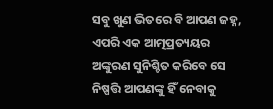ସବୁ ଖୁଣ ଭିତରେ ବି ଆପଣ ଜହ୍ନ, ଏପରି ଏକ ଆତ୍ମପ୍ରତ୍ୟୟର ଅଙ୍କୁରଣ ସୁନିଶ୍ଚିତ କରିବେ ସେ ନିଷ୍ପତ୍ତି ଆପଣଙ୍କୁ ହିଁ ନେବାକୁ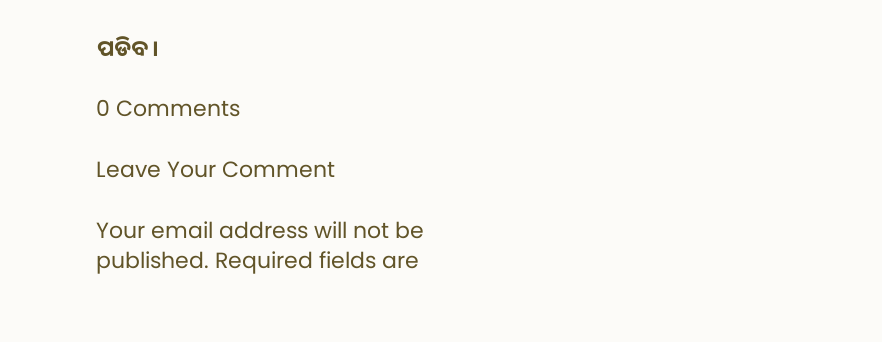ପଡିବ।

0 Comments

Leave Your Comment

Your email address will not be published. Required fields are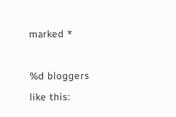marked *

%d bloggers like this: